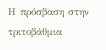Η πρόσβαση στην τριτοβάθμια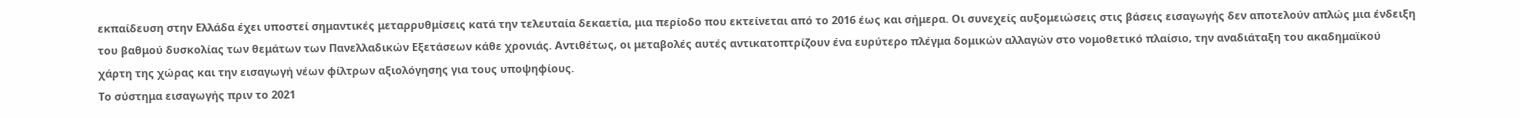εκπαίδευση στην Ελλάδα έχει υποστεί σημαντικές μεταρρυθμίσεις κατά την τελευταία δεκαετία, μια περίοδο που εκτείνεται από το 2016 έως και σήμερα. Οι συνεχείς αυξομειώσεις στις βάσεις εισαγωγής δεν αποτελούν απλώς μια ένδειξη του βαθμού δυσκολίας των θεμάτων των Πανελλαδικών Εξετάσεων κάθε χρονιάς. Αντιθέτως, οι μεταβολές αυτές αντικατοπτρίζουν ένα ευρύτερο πλέγμα δομικών αλλαγών στο νομοθετικό πλαίσιο, την αναδιάταξη του ακαδημαϊκού χάρτη της χώρας και την εισαγωγή νέων φίλτρων αξιολόγησης για τους υποψηφίους.
Το σύστημα εισαγωγής πριν το 2021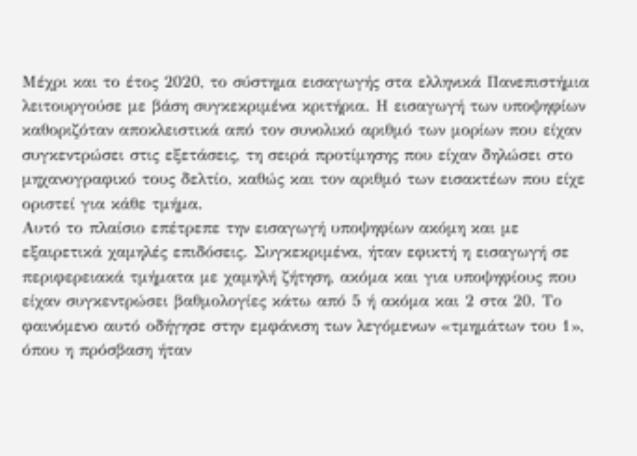Μέχρι και το έτος 2020, το σύστημα εισαγωγής στα ελληνικά Πανεπιστήμια λειτουργούσε με βάση συγκεκριμένα κριτήρια. Η εισαγωγή των υποψηφίων καθοριζόταν αποκλειστικά από τον συνολικό αριθμό των μορίων που είχαν συγκεντρώσει στις εξετάσεις, τη σειρά προτίμησης που είχαν δηλώσει στο μηχανογραφικό τους δελτίο, καθώς και τον αριθμό των εισακτέων που είχε οριστεί για κάθε τμήμα.
Αυτό το πλαίσιο επέτρεπε την εισαγωγή υποψηφίων ακόμη και με εξαιρετικά χαμηλές επιδόσεις. Συγκεκριμένα, ήταν εφικτή η εισαγωγή σε περιφερειακά τμήματα με χαμηλή ζήτηση, ακόμα και για υποψηφίους που είχαν συγκεντρώσει βαθμολογίες κάτω από 5 ή ακόμα και 2 στα 20. Το φαινόμενο αυτό οδήγησε στην εμφάνιση των λεγόμενων «τμημάτων του 1», όπου η πρόσβαση ήταν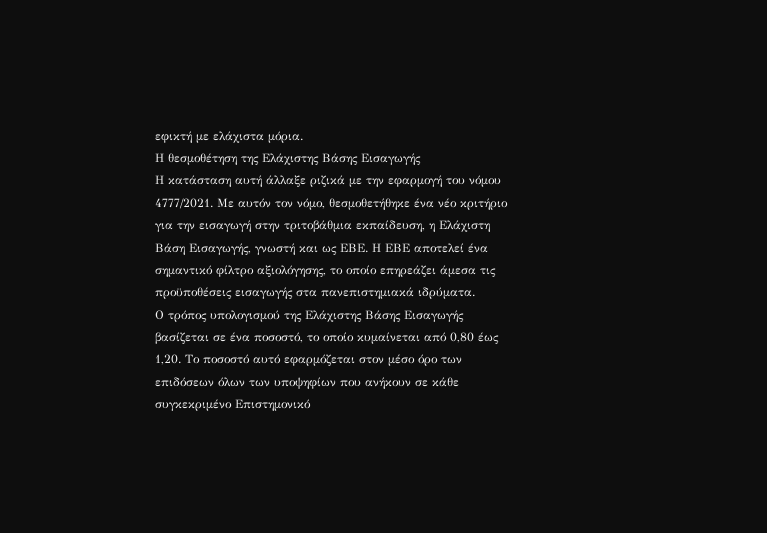εφικτή με ελάχιστα μόρια.
Η θεσμοθέτηση της Ελάχιστης Βάσης Εισαγωγής
Η κατάσταση αυτή άλλαξε ριζικά με την εφαρμογή του νόμου 4777/2021. Με αυτόν τον νόμο, θεσμοθετήθηκε ένα νέο κριτήριο για την εισαγωγή στην τριτοβάθμια εκπαίδευση, η Ελάχιστη Βάση Εισαγωγής, γνωστή και ως ΕΒΕ. Η ΕΒΕ αποτελεί ένα σημαντικό φίλτρο αξιολόγησης, το οποίο επηρεάζει άμεσα τις προϋποθέσεις εισαγωγής στα πανεπιστημιακά ιδρύματα.
Ο τρόπος υπολογισμού της Ελάχιστης Βάσης Εισαγωγής βασίζεται σε ένα ποσοστό, το οποίο κυμαίνεται από 0,80 έως 1,20. Το ποσοστό αυτό εφαρμόζεται στον μέσο όρο των επιδόσεων όλων των υποψηφίων που ανήκουν σε κάθε συγκεκριμένο Επιστημονικό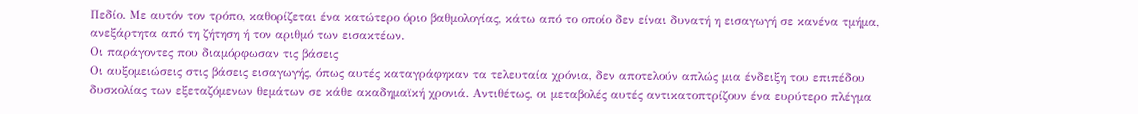Πεδίο. Με αυτόν τον τρόπο, καθορίζεται ένα κατώτερο όριο βαθμολογίας, κάτω από το οποίο δεν είναι δυνατή η εισαγωγή σε κανένα τμήμα, ανεξάρτητα από τη ζήτηση ή τον αριθμό των εισακτέων.
Οι παράγοντες που διαμόρφωσαν τις βάσεις
Οι αυξομειώσεις στις βάσεις εισαγωγής, όπως αυτές καταγράφηκαν τα τελευταία χρόνια, δεν αποτελούν απλώς μια ένδειξη του επιπέδου δυσκολίας των εξεταζόμενων θεμάτων σε κάθε ακαδημαϊκή χρονιά. Αντιθέτως, οι μεταβολές αυτές αντικατοπτρίζουν ένα ευρύτερο πλέγμα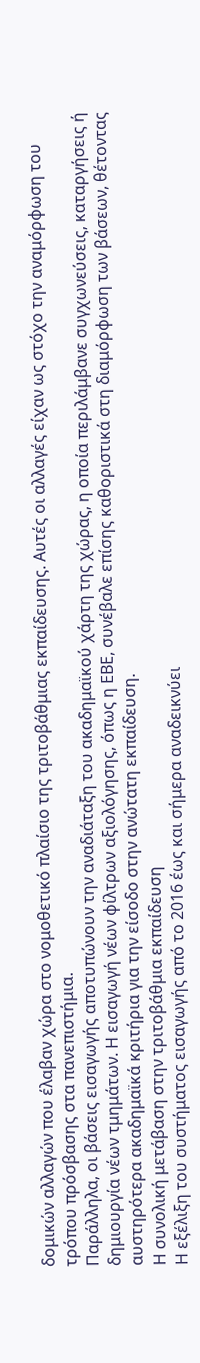δομικών αλλαγών που έλαβαν χώρα στο νομοθετικό πλαίσιο της τριτοβάθμιας εκπαίδευσης. Αυτές οι αλλαγές είχαν ως στόχο την αναμόρφωση του τρόπου πρόσβασης στα πανεπιστήμια.
Παράλληλα, οι βάσεις εισαγωγής αποτυπώνουν την αναδιάταξη του ακαδημαϊκού χάρτη της χώρας, η οποία περιλάμβανε συγχωνεύσεις, καταργήσεις ή δημιουργία νέων τμημάτων. Η εισαγωγή νέων φίλτρων αξιολόγησης, όπως η ΕΒΕ, συνέβαλε επίσης καθοριστικά στη διαμόρφωση των βάσεων, θέτοντας αυστηρότερα ακαδημαϊκά κριτήρια για την είσοδο στην ανώτατη εκπαίδευση.
Η συνολική μετάβαση στην τριτοβάθμια εκπαίδευση
Η εξέλιξη του συστήματος εισαγωγής από το 2016 έως και σήμερα αναδεικνύει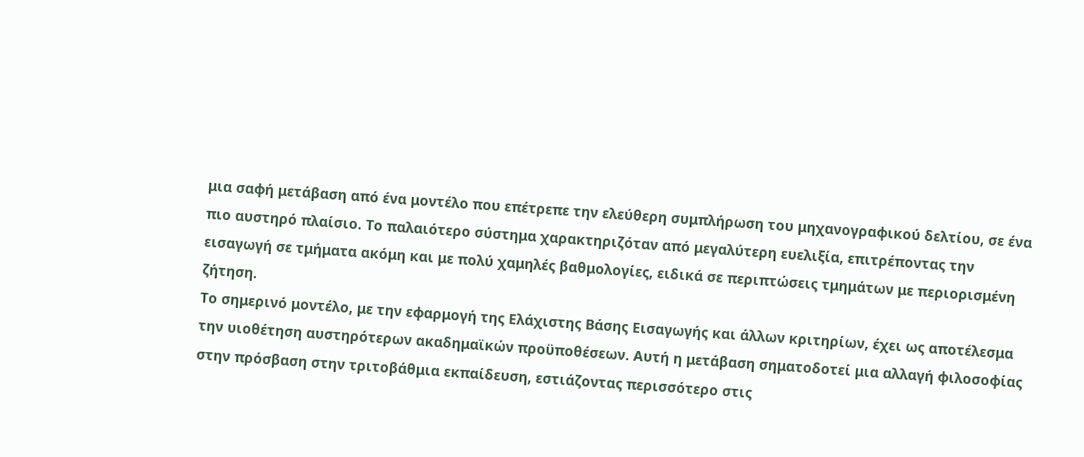μια σαφή μετάβαση από ένα μοντέλο που επέτρεπε την ελεύθερη συμπλήρωση του μηχανογραφικού δελτίου, σε ένα πιο αυστηρό πλαίσιο. Το παλαιότερο σύστημα χαρακτηριζόταν από μεγαλύτερη ευελιξία, επιτρέποντας την εισαγωγή σε τμήματα ακόμη και με πολύ χαμηλές βαθμολογίες, ειδικά σε περιπτώσεις τμημάτων με περιορισμένη ζήτηση.
Το σημερινό μοντέλο, με την εφαρμογή της Ελάχιστης Βάσης Εισαγωγής και άλλων κριτηρίων, έχει ως αποτέλεσμα την υιοθέτηση αυστηρότερων ακαδημαϊκών προϋποθέσεων. Αυτή η μετάβαση σηματοδοτεί μια αλλαγή φιλοσοφίας στην πρόσβαση στην τριτοβάθμια εκπαίδευση, εστιάζοντας περισσότερο στις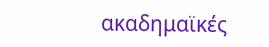ακαδημαϊκές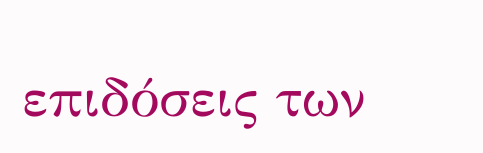επιδόσεις των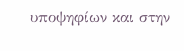υποψηφίων και στην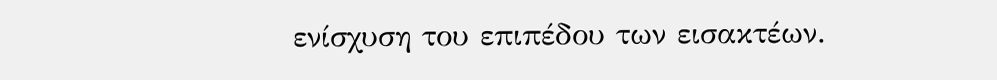ενίσχυση του επιπέδου των εισακτέων.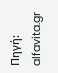Πηγή: alfavita.gr